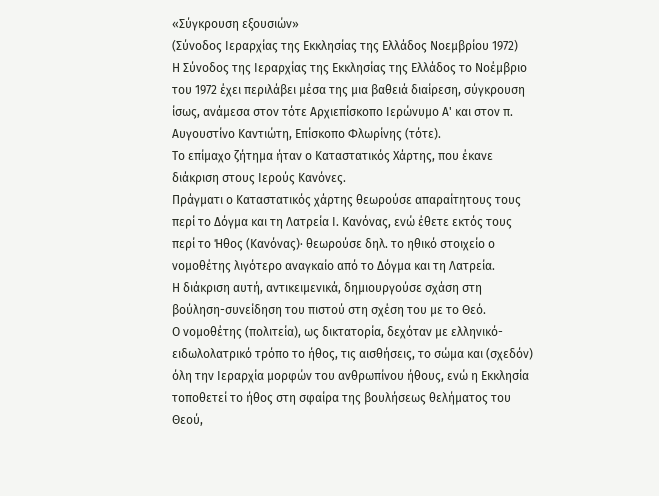«Σύγκρουση εξουσιών»
(Σύνοδος Ιεραρχίας της Εκκλησίας της Ελλάδος Νοεμβρίου 1972)
Η Σύνοδος της Ιεραρχίας της Εκκλησίας της Ελλάδος το Νοέμβριο του 1972 έχει περιλάβει μέσα της μια βαθειά διαίρεση, σύγκρουση ίσως, ανάμεσα στον τότε Αρχιεπίσκοπο Ιερώνυμο Α' και στον π. Αυγουστίνο Καντιώτη, Επίσκοπο Φλωρίνης (τότε).
Το επίμαχο ζήτημα ήταν ο Καταστατικός Χάρτης, που έκανε διάκριση στους Ιερούς Κανόνες.
Πράγματι ο Καταστατικός χάρτης θεωρούσε απαραίτητους τους περί το Δόγμα και τη Λατρεία Ι. Κανόνας, ενώ έθετε εκτός τους περί το Ήθος (Κανόνας)∙ θεωρούσε δηλ. το ηθικό στοιχείο ο νομοθέτης λιγότερο αναγκαίο από το Δόγμα και τη Λατρεία.
Η διάκριση αυτή, αντικειμενικά, δημιουργούσε σχάση στη βούληση-συνείδηση του πιστού στη σχέση του με το Θεό.
Ο νομοθέτης (πολιτεία), ως δικτατορία, δεχόταν με ελληνικό-ειδωλολατρικό τρόπο το ήθος, τις αισθήσεις, το σώμα και (σχεδόν) όλη την Ιεραρχία μορφών του ανθρωπίνου ήθους, ενώ η Εκκλησία τοποθετεί το ήθος στη σφαίρα της βουλήσεως θελήματος του Θεού,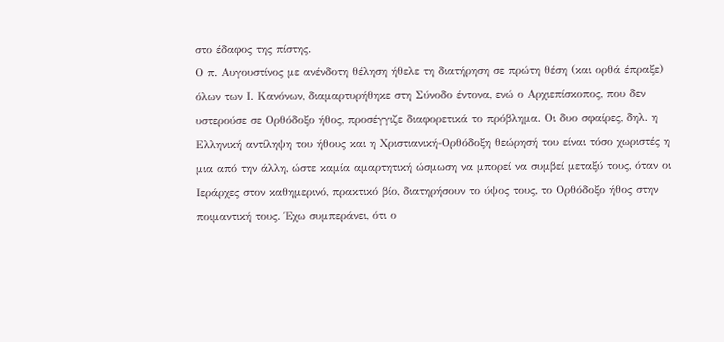στο έδαφος της πίστης.
Ο π. Αυγουστίνος με ανένδοτη θέληση ήθελε τη διατήρηση σε πρώτη θέση (και ορθά έπραξε) όλων των Ι. Κανόνων, διαμαρτυρήθηκε στη Σύνοδο έντονα, ενώ ο Αρχιεπίσκοπος, που δεν υστερούσε σε Ορθόδοξο ήθος, προσέγγιζε διαφορετικά το πρόβλημα. Οι δυο σφαίρες, δηλ. η Ελληνική αντίληψη του ήθους και η Χριστιανική-Ορθόδοξη θεώρησή του είναι τόσο χωριστές η μια από την άλλη, ώστε καμία αμαρτητική ώσμωση να μπορεί να συμβεί μεταξύ τους, όταν οι Ιεράρχες στον καθημερινό, πρακτικό βίο, διατηρήσουν το ύψος τους, το Ορθόδοξο ήθος στην ποιμαντική τους. Έχω συμπεράνει, ότι ο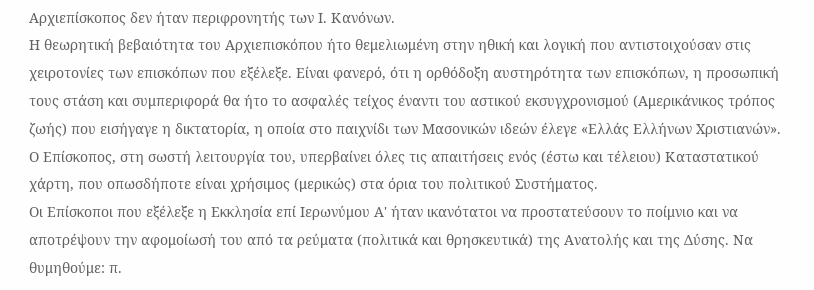Αρχιεπίσκοπος δεν ήταν περιφρονητής των Ι. Κανόνων.
Η θεωρητική βεβαιότητα του Αρχιεπισκόπου ήτο θεμελιωμένη στην ηθική και λογική που αντιστοιχούσαν στις χειροτονίες των επισκόπων που εξέλεξε. Είναι φανερό, ότι η ορθόδοξη αυστηρότητα των επισκόπων, η προσωπική τους στάση και συμπεριφορά θα ήτο το ασφαλές τείχος έναντι του αστικού εκσυγχρονισμού (Αμερικάνικος τρόπος ζωής) που εισήγαγε η δικτατορία, η οποία στο παιχνίδι των Μασονικών ιδεών έλεγε «Ελλάς Ελλήνων Χριστιανών».
Ο Επίσκοπος, στη σωστή λειτουργία του, υπερβαίνει όλες τις απαιτήσεις ενός (έστω και τέλειου) Καταστατικού χάρτη, που οπωσδήποτε είναι χρήσιμος (μερικώς) στα όρια του πολιτικού Συστήματος.
Οι Επίσκοποι που εξέλεξε η Εκκλησία επί Ιερωνύμου Α' ήταν ικανότατοι να προστατεύσουν το ποίμνιο και να αποτρέψουν την αφομοίωσή του από τα ρεύματα (πολιτικά και θρησκευτικά) της Ανατολής και της Δύσης. Να θυμηθούμε: π.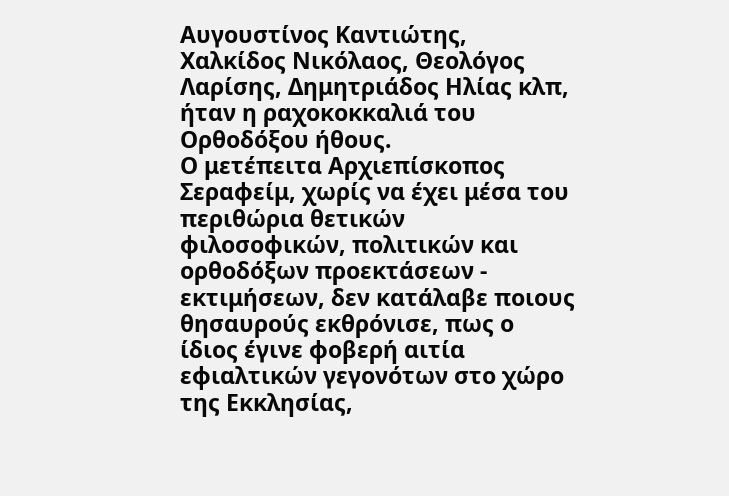Αυγουστίνος Καντιώτης, Χαλκίδος Νικόλαος, Θεολόγος Λαρίσης, Δημητριάδος Ηλίας κλπ, ήταν η ραχοκοκκαλιά του Ορθοδόξου ήθους.
Ο μετέπειτα Αρχιεπίσκοπος Σεραφείμ, χωρίς να έχει μέσα του περιθώρια θετικών φιλοσοφικών, πολιτικών και ορθοδόξων προεκτάσεων - εκτιμήσεων, δεν κατάλαβε ποιους θησαυρούς εκθρόνισε, πως ο ίδιος έγινε φοβερή αιτία εφιαλτικών γεγονότων στο χώρο της Εκκλησίας,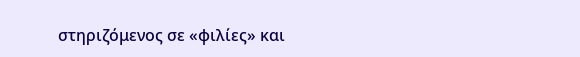στηριζόμενος σε «φιλίες» και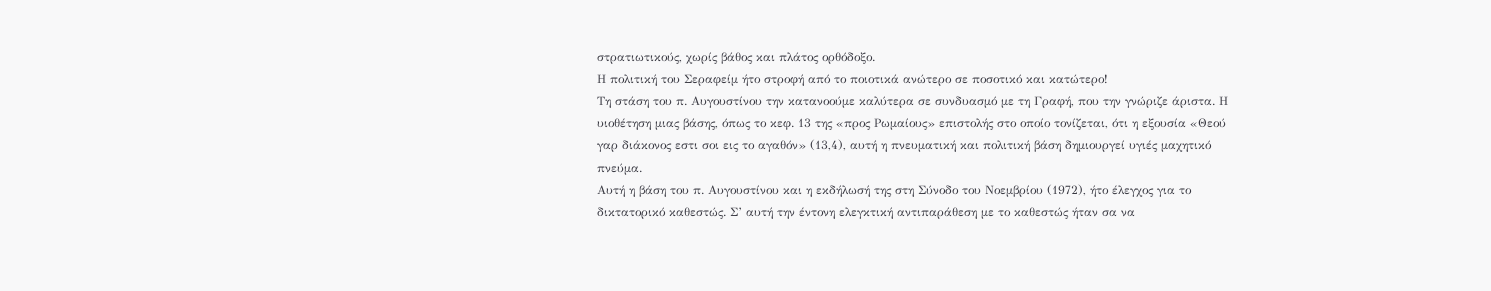στρατιωτικούς, χωρίς βάθος και πλάτος ορθόδοξο.
Η πολιτική του Σεραφείμ ήτο στροφή από το ποιοτικά ανώτερο σε ποσοτικό και κατώτερο!
Τη στάση του π. Αυγουστίνου την κατανοούμε καλύτερα σε συνδυασμό με τη Γραφή, που την γνώριζε άριστα. Η υιοθέτηση μιας βάσης, όπως το κεφ. 13 της «προς Ρωμαίους» επιστολής στο οποίο τονίζεται, ότι η εξουσία «Θεού γαρ διάκονος εστι σοι εις το αγαθόν» (13,4), αυτή η πνευματική και πολιτική βάση δημιουργεί υγιές μαχητικό πνεύμα.
Αυτή η βάση του π. Αυγουστίνου και η εκδήλωσή της στη Σύνοδο του Νοεμβρίου (1972), ήτο έλεγχος για το δικτατορικό καθεστώς. Σ’ αυτή την έντονη ελεγκτική αντιπαράθεση με το καθεστώς ήταν σα να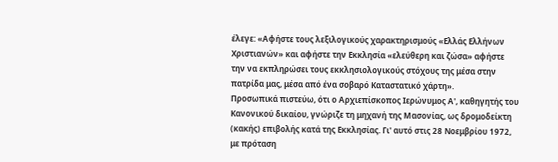έλεγε: «Αφήστε τους λεξιλογικούς χαρακτηρισμούς «Ελλάς Ελλήνων Χριστιανών» και αφήστε την Εκκλησία «ελεύθερη και ζώσα» αφήστε την να εκπληρώσει τους εκκλησιολογικούς στόχους της μέσα στην πατρίδα μας, μέσα από ένα σοβαρό Καταστατικό χάρτη».
Προσωπικά πιστεύω, ότι ο Αρχιεπίσκοπος Ιερώνυμος Α', καθηγητής του Κανονικού δικαίου, γνώριζε τη μηχανή της Μασονίας, ως δρομοδείκτη (κακής) επιβολής κατά της Εκκλησίας. Γι' αυτό στις 28 Νοεμβρίου 1972, με πρόταση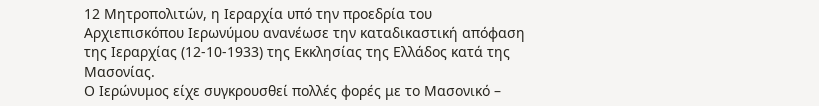12 Μητροπολιτών, η Ιεραρχία υπό την προεδρία του Αρχιεπισκόπου Ιερωνύμου ανανέωσε την καταδικαστική απόφαση της Ιεραρχίας (12-10-1933) της Εκκλησίας της Ελλάδος κατά της Μασονίας.
Ο Ιερώνυμος είχε συγκρουσθεί πολλές φορές με το Μασονικό –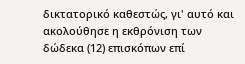δικτατορικό καθεστώς, γι' αυτό και ακολούθησε η εκθρόνιση των δώδεκα (12) επισκόπων επί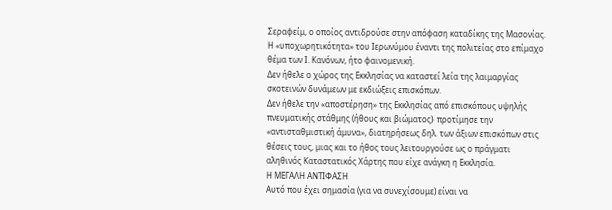Σεραφείμ, ο οποίος αντιδρούσε στην απόφαση καταδίκης της Μασονίας.
Η «υποχωρητικότητα» του Ιερωνύμου έναντι της πολιτείας στο επίμαχο θέμα των Ι. Κανόνων, ήτο φαινομενική.
Δεν ήθελε ο χώρος της Εκκλησίας να καταστεί λεία της λαιμαργίας σκοτεινών δυνάμεων με εκδιώξεις επισκόπων.
Δεν ήθελε την «αποστέρηση» της Εκκλησίας από επισκόπους υψηλής πνευματικής στάθμης (ήθους και βιώματος)∙ προτίμησε την «αντισταθμιστική άμυνα», διατηρήσεως δηλ. των άξιων επισκόπων στις θέσεις τους, μιας και το ήθος τους λειτουργούσε ως ο πράγματι αληθινός Καταστατικός Χάρτης που είχε ανάγκη η Εκκλησία.
Η ΜΕΓΑΛΗ ΑΝΤΙΦΑΣΗ
Αυτό που έχει σημασία (για να συνεχίσουμε) είναι να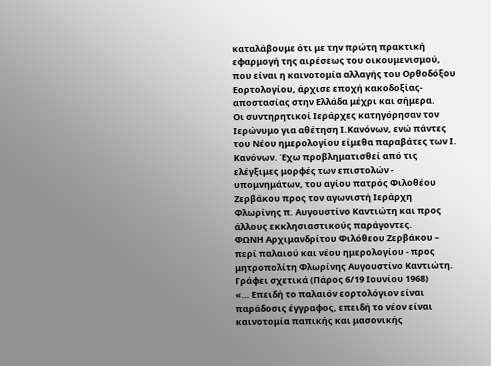καταλάβουμε ότι με την πρώτη πρακτική εφαρμογή της αιρέσεως του οικουμενισμού, που είναι η καινοτομία αλλαγής του Ορθοδόξου Εορτολογίου, άρχισε εποχή κακοδοξίας-αποστασίας στην Ελλάδα μέχρι και σήμερα.
Οι συντηρητικοί Ιεράρχες κατηγόρησαν τον Ιερώνυμο για αθέτηση Ι.Κανόνων, ενώ πάντες του Νέου ημερολογίου είμεθα παραβάτες των Ι. Κανόνων. Έχω προβληματισθεί από τις ελέγξιμες μορφές των επιστολών - υπομνημάτων, του αγίου πατρός Φιλοθέου Ζερβάκου προς τον αγωνιστή Ιεράρχη Φλωρίνης π. Αυγουστίνο Καντιώτη και προς άλλους εκκλησιαστικούς παράγοντες.
ΦΩΝΗ Αρχιμανδρίτου Φιλόθεου Ζερβάκου – περί παλαιού και νέου ημερολογίου - προς μητροπολίτη Φλωρίνης Αυγουστίνο Καντιώτη.
Γράφει σχετικά (Πάρος 6/19 Ιουνίου 1968)
«… Επειδή το παλαιόν εορτολόγιον είναι παράδοσις έγγραφος, επειδή το νέον είναι καινοτομία παπικής και μασονικής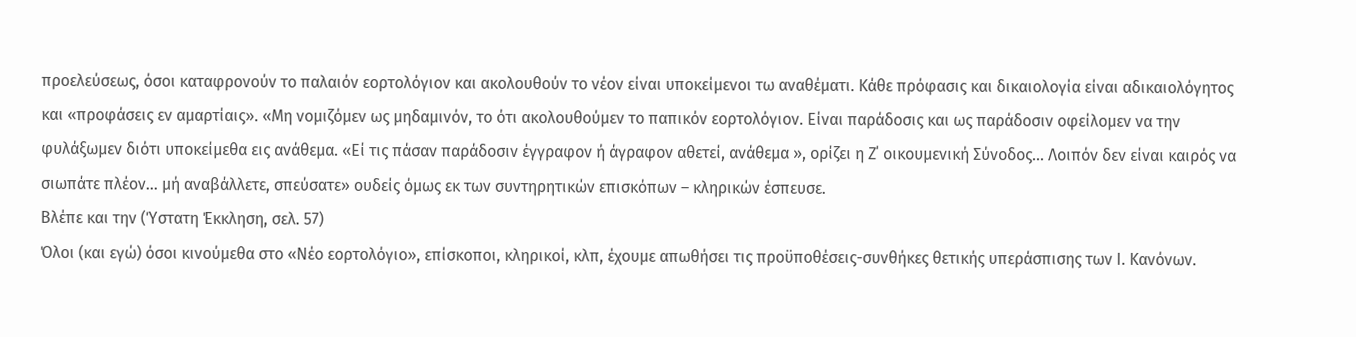προελεύσεως, όσοι καταφρονούν το παλαιόν εορτολόγιον και ακολουθούν το νέον είναι υποκείμενοι τω αναθέματι. Κάθε πρόφασις και δικαιολογία είναι αδικαιολόγητος και «προφάσεις εν αμαρτίαις». «Μη νομιζόμεν ως μηδαμινόν, το ότι ακολουθούμεν το παπικόν εορτολόγιον. Είναι παράδοσις και ως παράδοσιν οφείλομεν να την φυλάξωμεν διότι υποκείμεθα εις ανάθεμα. «Εί τις πάσαν παράδοσιν έγγραφον ή άγραφον αθετεί, ανάθεμα », ορίζει η Ζ΄ οικουμενική Σύνοδος… Λοιπόν δεν είναι καιρός να σιωπάτε πλέον… μή αναβάλλετε, σπεύσατε» ουδείς όμως εκ των συντηρητικών επισκόπων – κληρικών έσπευσε.
Βλέπε και την (Ύστατη Έκκληση, σελ. 57)
Όλοι (και εγώ) όσοι κινούμεθα στο «Νέο εορτολόγιο», επίσκοποι, κληρικοί, κλπ, έχουμε απωθήσει τις προϋποθέσεις-συνθήκες θετικής υπεράσπισης των Ι. Κανόνων.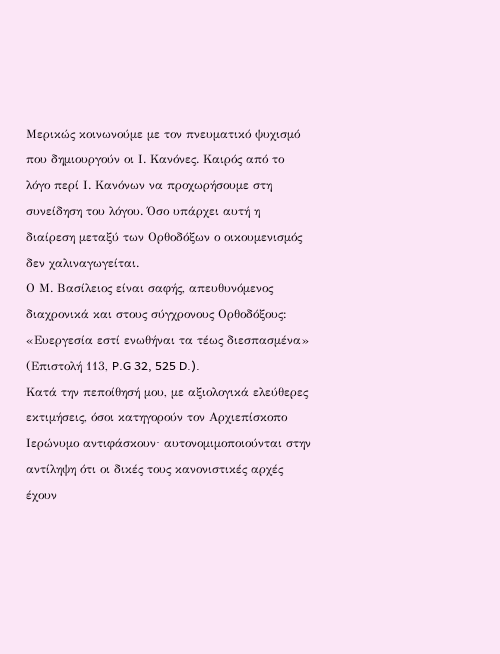Μερικώς κοινωνούμε με τον πνευματικό ψυχισμό που δημιουργούν οι Ι. Κανόνες. Καιρός από το λόγο περί Ι. Κανόνων να προχωρήσουμε στη συνείδηση του λόγου. Όσο υπάρχει αυτή η διαίρεση μεταξύ των Ορθοδόξων ο οικουμενισμός δεν χαλιναγωγείται.
Ο Μ. Βασίλειος είναι σαφής, απευθυνόμενος διαχρονικά και στους σύγχρονους Ορθοδόξους:
«Ευεργεσία εστί ενωθήναι τα τέως διεσπασμένα» (Επιστολή 113, P.G 32, 525 D.).
Κατά την πεποίθησή μου, με αξιολογικά ελεύθερες εκτιμήσεις, όσοι κατηγορούν τον Αρχιεπίσκοπο Ιερώνυμο αντιφάσκουν∙ αυτονομιμοποιούνται στην αντίληψη ότι οι δικές τους κανονιστικές αρχές έχουν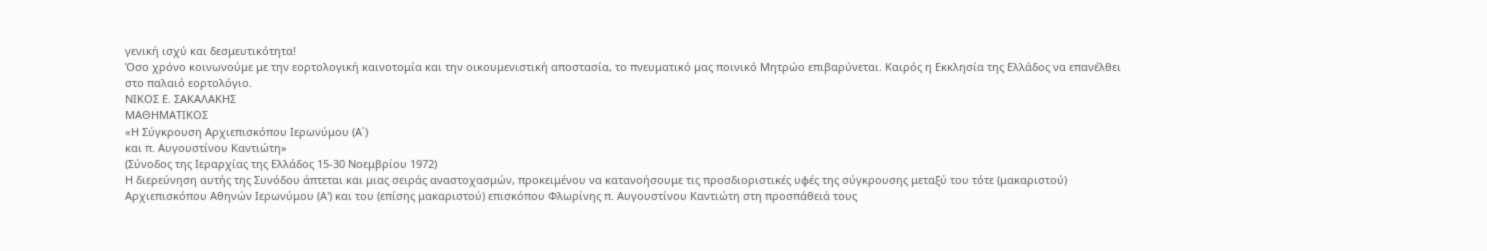γενική ισχύ και δεσμευτικότητα!
Όσο χρόνο κοινωνούμε με την εορτολογική καινοτομία και την οικουμενιστική αποστασία, το πνευματικό μας ποινικό Μητρώο επιβαρύνεται. Καιρός η Εκκλησία της Ελλάδος να επανέλθει στο παλαιό εορτολόγιο.
ΝΙΚΟΣ Ε. ΣΑΚΑΛΑΚΗΣ
ΜΑΘΗΜΑΤΙΚΟΣ
«Η Σύγκρουση Αρχιεπισκόπου Ιερωνύμου (Α΄)
και π. Αυγουστίνου Καντιώτη»
(Σύνοδος της Ιεραρχίας της Ελλάδος 15-30 Νοεμβρίου 1972)
Η διερεύνηση αυτής της Συνόδου άπτεται και μιας σειράς αναστοχασμών, προκειμένου να κατανοήσουμε τις προσδιοριστικές υφές της σύγκρουσης μεταξύ του τότε (μακαριστού) Αρχιεπισκόπου Αθηνών Ιερωνύμου (Α') και του (επίσης μακαριστού) επισκόπου Φλωρίνης π. Αυγουστίνου Καντιώτη στη προσπάθειά τους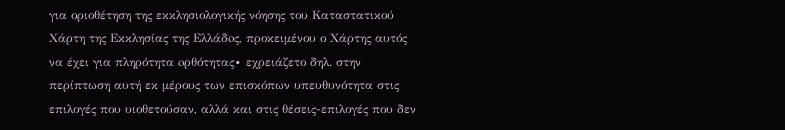για οριοθέτηση της εκκλησιολογικής νόησης του Καταστατικού Χάρτη της Eκκλησίας της Eλλάδoς, προκειμένου ο Χάρτης αυτός να έχει για πληρότητα oρθότητας∙ εχρειάζετο δηλ. στην περίπτωση αυτή εκ μέρους των επισκόπων υπευθυνότητα στις επιλογές που υιοθετούσαν, αλλά και στις θέσεις-επιλογές που δεν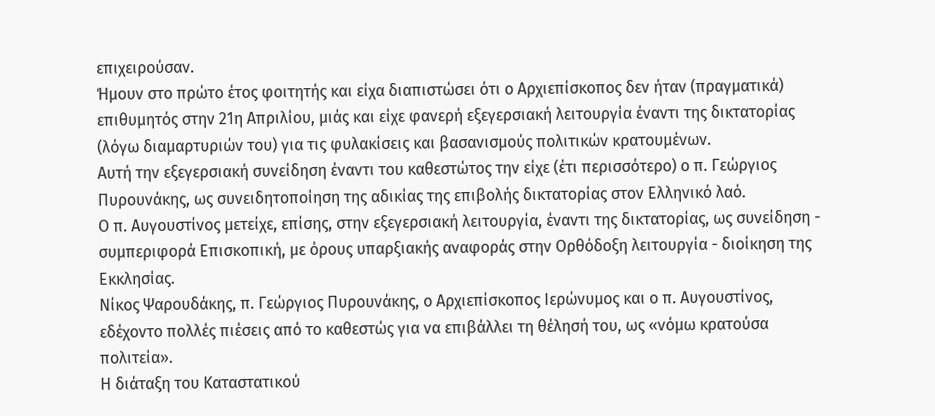επιχειρούσαν.
Ήμουν στο πρώτο έτος φοιτητής και είχα διαπιστώσει ότι ο Αρχιεπίσκοπος δεν ήταν (πραγματικά) επιθυμητός στην 21η Απριλίου, μιάς και είχε φανερή εξεγερσιακή λειτουργία έναντι της δικτατορίας (λόγω διαμαρτυριών του) για τις φυλακίσεις και βασανισμούς πολιτικών κρατουμένων.
Αυτή την εξεγερσιακή συνείδηση έναντι του καθεστώτος την είχε (έτι περισσότερο) ο π. Γεώργιος Πυρουνάκης, ως συνειδητοποίηση της αδικίας της επιβολής δικτατορίας στον Ελληνικό λαό.
Ο π. Αυγουστίνος μετείχε, επίσης, στην εξεγερσιακή λειτουργία, έναντι της δικτατορίας, ως συνείδηση - συμπεριφορά Επισκοπική, με όρους υπαρξιακής αναφοράς στην Ορθόδοξη λειτουργία - διοίκηση της Εκκλησίας.
Νίκος Ψαρουδάκης, π. Γεώργιος Πυρουνάκης, ο Αρχιεπίσκοπος Ιερώνυμος και ο π. Αυγουστίνος, εδέχοντο πολλές πιέσεις από το καθεστώς για να επιβάλλει τη θέλησή του, ως «νόμω κρατούσα πολιτεία».
Η διάταξη του Καταστατικού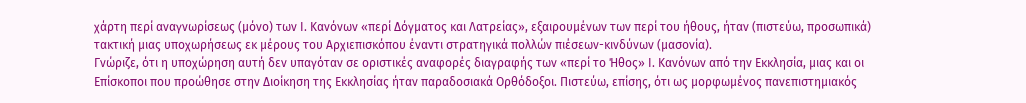χάρτη περί αναγνωρίσεως (μόνο) των Ι. Κανόνων «περί Δόγματος και Λατρείας», εξαιρουμένων των περί του ήθους, ήταν (πιστεύω, προσωπικά) τακτική μιας υποχωρήσεως εκ μέρους του Αρχιεπισκόπου έναντι στρατηγικά πολλών πιέσεων-κινδύνων (μασονία).
Γνώριζε, ότι η υποχώρηση αυτή δεν υπαγόταν σε οριστικές αναφορές διαγραφής των «περί το Ήθος» Ι. Κανόνων από την Εκκλησία, μιας και οι Επίσκοποι που προώθησε στην Διοίκηση της Εκκλησίας ήταν παραδοσιακά Ορθόδοξοι. Πιστεύω, επίσης, ότι ως μορφωμένος πανεπιστημιακός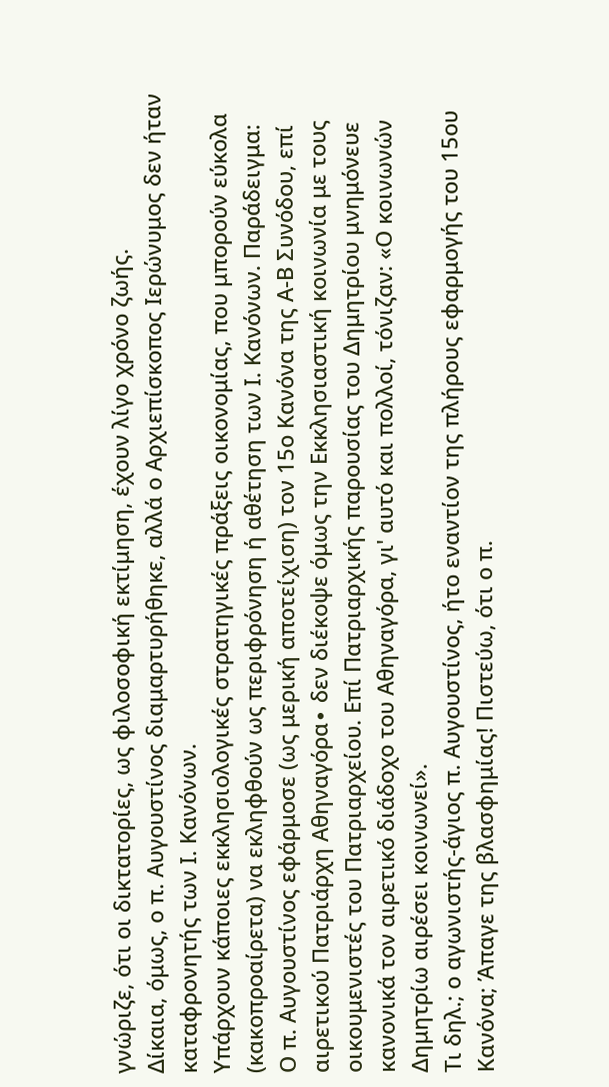γνώριζε, ότι οι δικτατορίες, ως φιλοσοφική εκτίμηση, έχουν λίγο χρόνο ζωής.
Δίκαια, όμως, ο π. Αυγουστίνος διαμαρτυρήθηκε, αλλά ο Αρχιεπίσκοπος Ιερώνυμος δεν ήταν καταφρονητής των Ι. Κανόνων.
Υπάρχουν κάποιες εκκλησιολογικές στρατηγικές πράξεις οικονομίας, που μπορούν εύκολα (κακοπροαίρετα) να εκληφθούν ως περιφρόνηση ή αθέτηση των Ι. Κανόνων. Παράδειγμα:
Ο π. Αυγουστίνος εφάρμοσε (ως μερική αποτείχιση) τον 15ο Κανόνα της Α-Β Συνόδου, επί αιρετικού Πατριάρχη Αθηναγόρα∙ δεν διέκοψε όμως την Εκκλησιαστική κοινωνία με τους οικουμενιστές του Πατριαρχείου. Επί Πατριαρχικής παρουσίας του Δημητρίου μνημόνευε κανονικά τον αιρετικό διάδοχο του Αθηναγόρα, γι' αυτό και πολλοί, τόνιζαν: «Ο κοινωνών Δημητρίω αιρέσει κοινωνεί».
Τι δηλ.; ο αγωνιστής-άγιος π. Αυγουστίνος, ήτο εναντίον της πλήρους εφαρμογής του 15ου Κανόνα; Άπαγε της βλασφημίας! Πιστεύω, ότι ο π.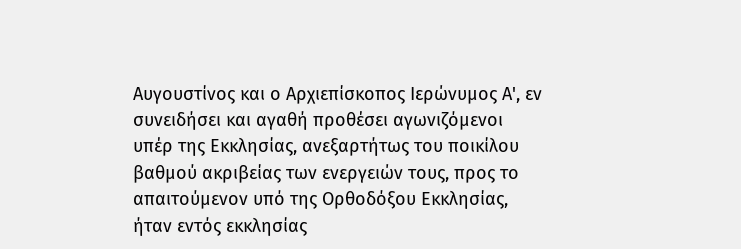Αυγουστίνος και ο Αρχιεπίσκοπος Ιερώνυμος Α', εν συνειδήσει και αγαθή προθέσει αγωνιζόμενοι υπέρ της Εκκλησίας, ανεξαρτήτως του ποικίλου βαθμού ακριβείας των ενεργειών τους, προς το απαιτούμενον υπό της Ορθοδόξου Εκκλησίας, ήταν εντός εκκλησίας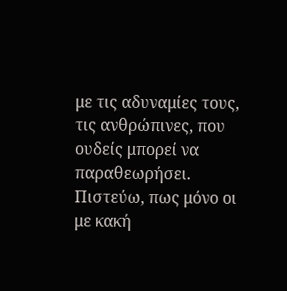με τις αδυναμίες τους, τις ανθρώπινες, που ουδείς μπορεί να παραθεωρήσει.
Πιστεύω, πως μόνο οι με κακή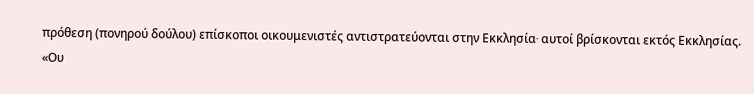πρόθεση (πονηρού δούλου) επίσκοποι οικουμενιστές αντιστρατεύονται στην Εκκλησία∙ αυτοί βρίσκονται εκτός Εκκλησίας.
«Ου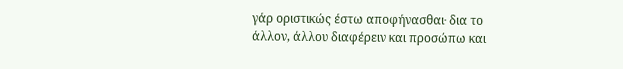γάρ οριστικώς έστω αποφήνασθαι∙ δια το άλλον, άλλου διαφέρειν και προσώπω και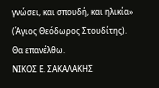γνώσει, και σπουδή, και ηλικία» (Άγιος Θεόδωρος Στουδίτης).
Θα επανέλθω.
ΝΙΚΟΣ Ε. ΣΑΚΑΛΑΚΗΣ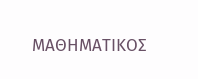ΜΑΘΗΜΑΤΙΚΟΣ